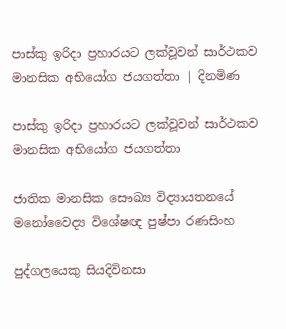පාස්කු ඉරිදා ප්‍රහාරයට ලක්වූවන් සාර්ථකව මානසික අභියෝග ජයගත්තා | දිනමිණ

පාස්කු ඉරිදා ප්‍රහාරයට ලක්වූවන් සාර්ථකව මානසික අභියෝග ජයගත්තා

ජාතික මානසික සෞඛ්‍ය විද්‍යායතනයේ මනෝවෛද්‍ය විශේෂඥ පුෂ්පා රණසිංහ

පුද්ගලයෙකු සියදිවිනසා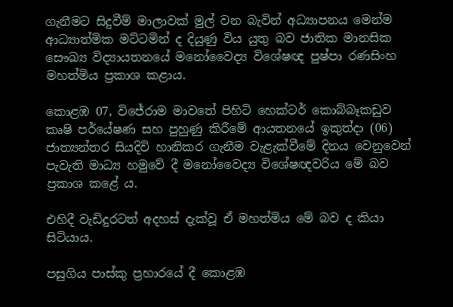ගැනීමට සිදුවීම් මාලාවක් මුල් වන බැවින් අධ්‍යාපනය මෙන්ම ආධ්‍යාත්මික මට්ටමින් ද දියුණු විය යුතු බව ජාතික මානසික සෞඛ්‍ය විද්‍යායතනයේ මනෝවෛද්‍ය විශේෂඥ පුෂ්පා රණසිංහ මහත්මිය ප්‍රකාශ කළාය.

කොළඹ 07, විජේරාම මාවතේ පිහිටි හෙක්ටර් කොබ්බෑකඩුව කෘෂි පර්යේෂණ සහ පුහුණු කිරීමේ ආයතනයේ ඉකුත්දා (06) ජාත්‍යන්තර සියදිවි හානිකර ගැනීම වැළැක්වීමේ දිනය වෙනුවෙන් පැවැති මාධ්‍ය හමුවේ දී මනෝවෛද්‍ය විශේෂඥවරිය මේ බව ප්‍රකාශ කළේ ය.

එහිදී වැඩිදුරටත් අදහස් දැක්වූ ඒ මහත්මිය මේ බව ද කියා සිටියාය.

පසුගිය පාස්කු ප්‍රහාරයේ දී කොළඹ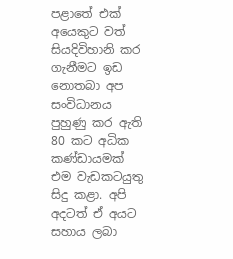පළාතේ එක් අයෙකුට වත් සියදිවිහානි කර ගැනීමට ඉඩ නොතබා අප සංවිධානය පුහුණු කර ඇති 80 කට අධික කණ්ඩායමක් එම වැඩකටයුතු සිදු කළා. අපි අදටත් ඒ අයට සහාය ලබා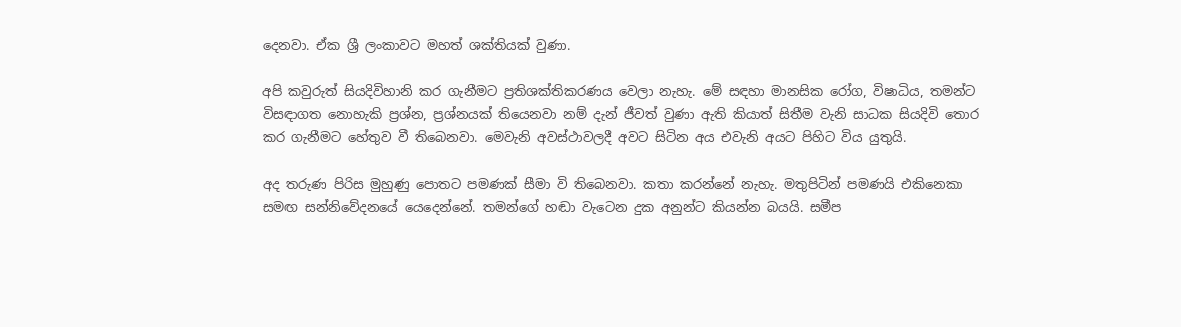දෙනවා. ඒක ශ්‍රී ලංකාවට මහත් ශක්තියක් වුණා.

අපි කවුරුත් සියදිවිහානි කර ගැනීමට ප්‍රතිශක්තිකරණය වෙලා නැහැ. මේ සඳහා මානසික රෝග, විෂාධිය, තමන්ට විසඳාගත නොහැකි ප්‍රශ්න, ප්‍රශ්නයක් තියෙනවා නම් දැන් ජීවත් වුණා ඇති කියාත් සිතීම වැනි සාධක සියදිවි තොර කර ගැනීමට හේතුව වී තිබෙනවා. මෙවැනි අවස්ථාවලදී අවට සිටින අය එවැනි අයට පිහිට විය යුතුයි.

අද තරුණ පිරිස මුහුණු පොතට පමණක් සීමා වි තිබෙනවා. කතා කරන්නේ නැහැ. මතුපිටින් පමණයි එකිනෙකා සමඟ සන්නිවේදනයේ යෙදෙන්නේ. තමන්ගේ හඬා වැටෙන දුක අනුන්ට කියන්න බයයි. සමීප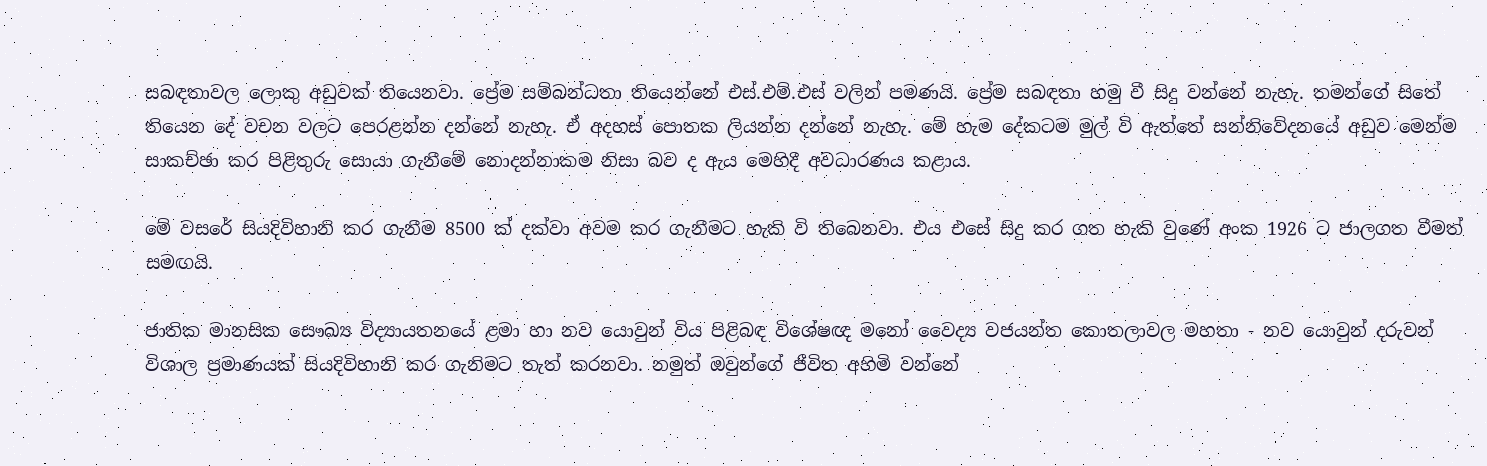සබඳතාවල ලොකු අඩුවක් තියෙනවා. ප්‍රේම සම්බන්ධතා තියෙන්නේ එස්.එම්.එස් වලින් පමණයි. ප්‍රේම සබඳතා හමු වී සිදු වන්නේ නැහැ. තමන්ගේ සිතේ තියෙන දේ වචන වලට පෙරළන්න දන්නේ නැහැ. ඒ අදහස් පොතක ලියන්න දන්නේ නැහැ. මේ හැම දේකටම මුල් වි ඇත්තේ සන්නිවේදනයේ අඩුව මෙන්ම සාකච්ඡා කර පිළිතුරු සොයා ගැනීමේ නොදන්නාකම නිසා බව ද ඇය මෙහිදී අවධාරණය කළාය.

මේ වසරේ සියදිවිහානි කර ගැනීම 8500 ක් දක්වා අවම කර ගැනීමට හැකි වි තිබෙනවා. එය එසේ සිදු කර ගත හැකි වුණේ අංක 1926 ට ජාලගත වීමත් සමඟයි.

ජාතික මානසික සෞඛ්‍ය විද්‍යායතනයේ ළමා හා නව යොවුන් විය පිළිබඳ විශේෂඥ මනෝ වෛද්‍ය වජයන්ත කොතලාවල මහතා - නව යොවුන් දරුවන් විශාල ප්‍රමාණයක් සියදිවිහානි කර ගැනිමට තැත් කරනවා. නමුත් ඔවුන්ගේ ජීවිත අහිමි වන්නේ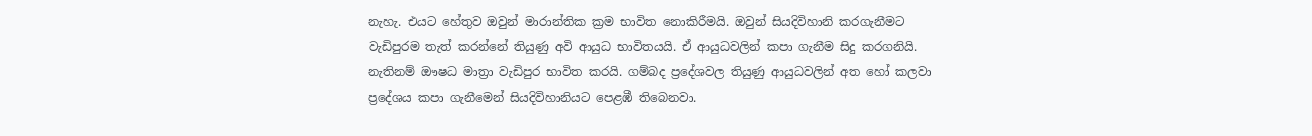නැහැ. එයට හේතුව ඔවුන් මාරාන්තික ක්‍රම භාවිත නොකිරීමයි. ඔවුන් සියදිවිහානි කරගැනීමට වැඩිපුරම තැත් කරන්නේ තියුණු අවි ආයුධ භාවිතයයි. ඒ ආයුධවලින් කපා ගැනීම සිදු කරගනියි. නැතිනම් ඖෂධ මාත්‍රා වැඩිපුර භාවිත කරයි. ගම්බද ප්‍රදේශවල තියුණු ආයුධවලින් අත හෝ කලවා ප්‍රදේශය කපා ගැනීමෙන් සියදිවිහානියට පෙළඹී තිබෙනවා.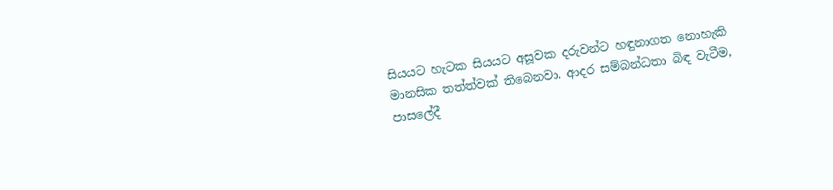සියයට හැටක සියයට අසූවක දරුවන්ට හඳුනාගත නොහැකි මානසික තත්ත්වක් තිබෙනවා. ආදර සම්බන්ධතා බිඳ වැටීම, පාසලේදී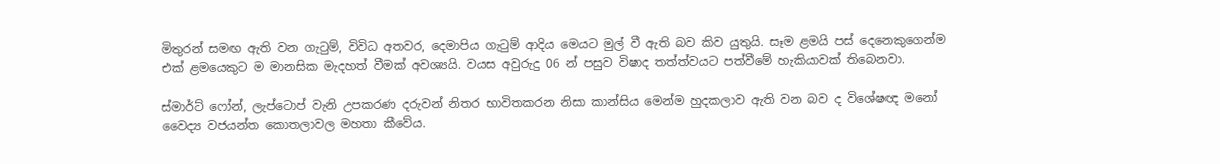මිතුරන් සමඟ ඇති වන ගැටුම්, විවිධ අතවර, දෙමාපිය ගැටුම් ආදිය මෙයට මුල් වී ඇති බව කිව යුතුයි. සෑම ළමයි පස් දෙනෙකුගෙන්ම එක් ළමයෙකුට ම මානසික මැදහත් වීමක් අවශ්‍යයි. වයස අවුරුදු 06 න් පසුව විෂාද තත්ත්වයට පත්වීමේ හැකියාවක් තිබෙනවා.

ස්මාර්ට් ෆෝන්, ලැප්ටොප් වැනි උපකරණ දරුවන් නිතර භාවිතකරන නිසා කාන්සිය මෙන්ම හුදකලාව ඇති වන බව ද විශේෂඥ මනෝ වෛද්‍ය වජයන්ත කොතලාවල මහතා කීවේය.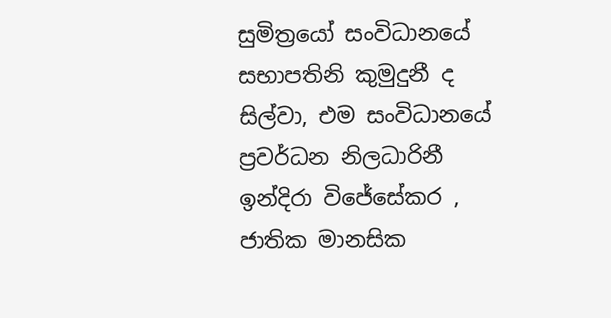සුමිත්‍රයෝ සංවිධානයේ සභාපතිනි කුමුදුනී ද සිල්වා, එම සංවිධානයේ ප්‍රවර්ධන නිලධාරිනී ඉන්දිරා විජේසේකර , ජාතික මානසික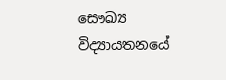සෞඛ්‍ය විද්‍යායතනයේ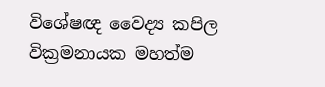විශේෂඥ වෛද්‍ය කපිල වික්‍රමනායක මහත්ම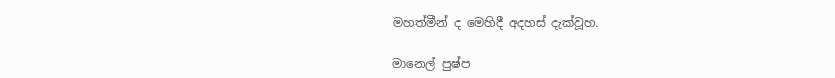මහත්මීන් ද මෙහිදී අදහස් දැක්වූහ.

මානෙල් පුෂ්ප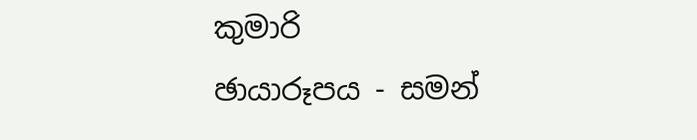කුමාරි
ඡායාරූපය - සමන්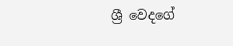ශ්‍රී වෙදගේ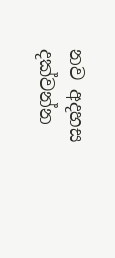නව අදහස දක්වන්න